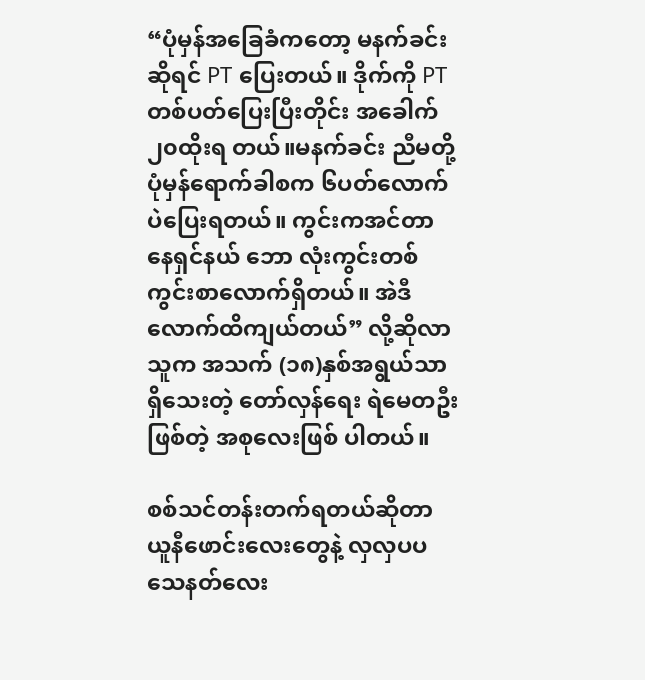“ပုံမှန်အခြေခံကတော့ မနက်ခင်းဆိုရင် PT ပြေးတယ်။ ဒိုက်ကို PTတစ်ပတ်ပြေးပြီးတိုင်း အခေါက် ၂၀ထိုးရ တယ်။မနက်ခင်း ညီမတို့ ပုံမှန်ရောက်ခါစက ၆ပတ်လောက်ပဲပြေးရတယ်။ ကွင်းကအင်တာနေရှင်နယ် ဘော လုံးကွင်းတစ်ကွင်းစာလောက်ရှိတယ်။ အဲဒီလောက်ထိကျယ်တယ်” လို့ဆိုလာသူက အသက် (၁၈)နှစ်အရွယ်သာရှိသေးတဲ့ တော်လှန်ရေး ရဲမေတဦးဖြစ်တဲ့ အစုလေးဖြစ် ပါတယ်။

စစ်သင်တန်းတက်ရတယ်ဆိုတာ ယူနီဖောင်းလေးတွေနဲ့ လှလှပပသေနတ်လေး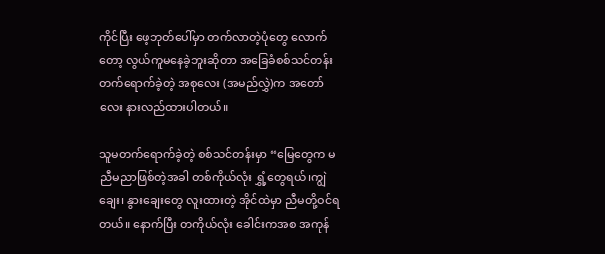ကိုင်ပြီး ဖေ့ဘုတ်ပေါ်မှာ တက်လာတဲ့ပုံတွေ လောက်တော့ လွယ်ကူမနေခဲ့ဘူးဆိုတာ အခြေခံစစ်သင်တန်းတက်ရောက်ခဲ့တဲ့ အစုလေး (အမည်လွှဲ)က အတော်လေး နားလည်ထားပါတယ်။

သူမတက်ရောက်ခဲ့တဲ့ စစ်သင်တန်းမှာ “မြေတွေက မညီမညာဖြစ်တဲ့အခါ တစ်ကိုယ်လုံး ရွှံ့တွေရယ်၊ကျွဲချေး၊ နွားချေးတွေ လူးထားတဲ့ အိုင်ထဲမှာ ညီမတို့ဝင်ရတယ်။ နောက်ပြီး တကိုယ်လုံး ခေါင်းကအစ အကုန်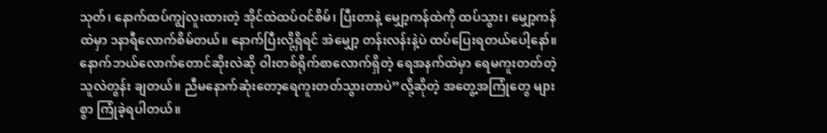သုတ်၊ နောက်ထပ်ကျွဲလူးထားတဲ့ အိုင်ထဲထပ်ဝင်စိမ်၊ ပြီးတာနဲ့ မျှော့ကန်ထဲကို ထပ်သွား၊ မျှော့ကန်ထဲမှာ ၁နာရီလောက်စိမ်တယ်။ နောက်ပြီးလို့ရှိရင် အဲမျှော့ တန်းလန်းနဲ့ပဲ ထပ်ပြေးရတယ်ပေါ့နော်။ နောက်ဘယ်လောက်တောင်ဆိုးလဲဆို ဝါးတစ်ရိုက်စာလောက်ရှိတဲ့ ရေအနက်ထဲမှာ ရေမကူးတတ်တဲ့ သူလဲတွန်း ချတယ်။ ညီမနောက်ဆုံးတော့ရေကူးတတ်သွားတာပဲ”လို့ဆိုတဲ့ အတွေ့အကြုံတွေ များစွာ ကြုံခဲ့ရပါတယ်။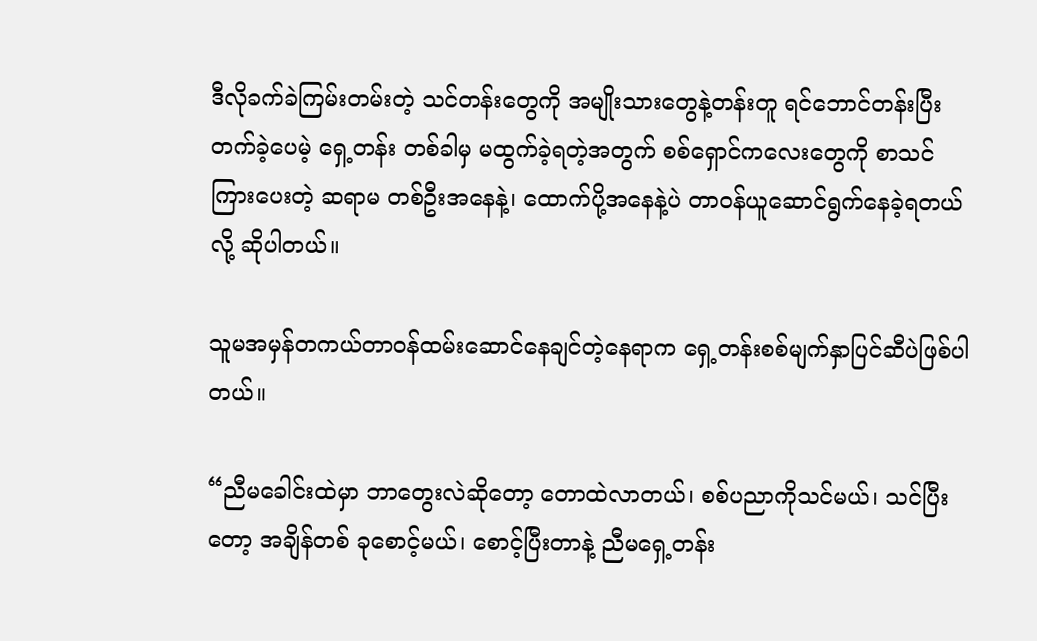ဒီလိုခက်ခဲကြမ်းတမ်းတဲ့ သင်တန်းတွေကို အမျိုးသားတွေနဲ့တန်းတူ ရင်ဘောင်တန်းပြီး တက်ခဲ့ပေမဲ့ ရှေ့တန်း တစ်ခါမှ မထွက်ခဲ့ရတဲ့အတွက် စစ်ရှောင်ကလေးတွေကို စာသင်ကြားပေးတဲ့ ဆရာမ တစ်ဦးအနေနဲ့၊ ထောက်ပို့အနေနဲ့ပဲ တာဝန်ယူဆောင်ရွက်နေခဲ့ရတယ်လို့ ဆိုပါတယ်။

သူမအမှန်တကယ်တာဝန်ထမ်းဆောင်နေချင်တဲ့နေရာက ရှေ့တန်းစစ်မျက်နှာပြင်ဆီပဲဖြစ်ပါတယ်။

“ညီမခေါင်းထဲမှာ ဘာတွေးလဲဆိုတော့ တောထဲလာတယ်၊ စစ်ပညာကိုသင်မယ်၊ သင်ပြီးတော့ အချိန်တစ် ခုစောင့်မယ်၊ စောင့်ပြီးတာနဲ့ ညီမရှေ့တန်း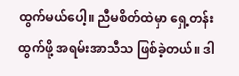ထွက်မယ်ပေါ့။ ညီမစိတ်ထဲမှာ ရှေ့တန်းထွက်ဖို့ အရမ်းအာသီသ ဖြစ်ခဲ့တယ်။ ဒါ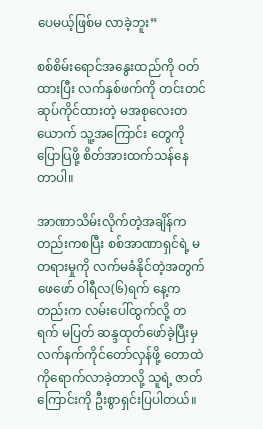ပေမယ့်ဖြစ်မ လာခဲ့ဘူး”

စစ်စိမ်းရောင်အနွေးထည်ကို ဝတ်ထားပြီး လက်နှစ်ဖက်ကို တင်းတင်ဆုပ်ကိုင်ထားတဲ့ မအစုလေးတယောက် သူ့အကြောင်း တွေကိုပြောပြဖို့ စိတ်အားထက်သန်နေတာပါ။

အာဏာသိမ်းလိုက်တဲ့အချိန်ကတည်းကစပြီး စစ်အာဏာရှင်ရဲ့ မတရားမှုကို လက်မခံနိုင်တဲ့အတွက် ဖေဖော် ဝါရီလ(၆)ရက် နေ့ကတည်းက လမ်းပေါ်ထွက်လို့ တရက် မပြတ် ဆန္ဒထုတ်ဖော်ခဲ့ပြီးမှ လက်နက်ကိုင်တော်လှန်ဖို့ တောထဲကိုရောက်လာခဲ့တာလို့ သူရဲ့ ဇာတ်ကြောင်းကို ဦးစွာရှင်းပြပါတယ်။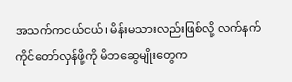အသက်ကငယ်ငယ်၊ မိန်းမသားလည်းဖြစ်လို့ လက်နက်ကိုင်တော်လှန်ဖို့ကို မိဘဆွေမျိုးတွေက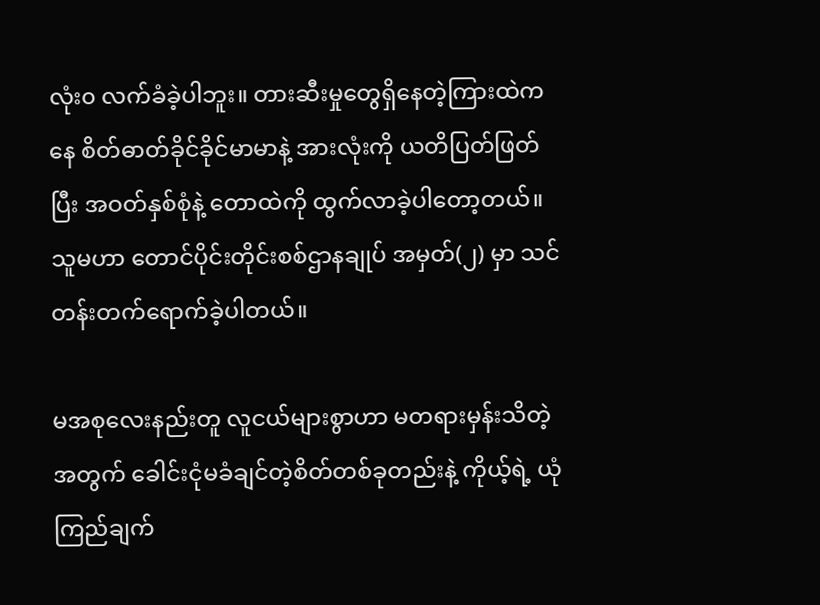လုံး၀ လက်ခံခဲ့ပါဘူး။ တားဆီးမှုတွေရှိနေတဲ့ကြားထဲကနေ စိတ်ဓာတ်ခိုင်ခိုင်မာမာနဲ့ အားလုံးကို ယတိပြတ်ဖြတ်ပြီး အဝတ်နှစ်စုံနဲ့ တောထဲကို ထွက်လာခဲ့ပါတော့တယ်။ သူမဟာ တောင်ပိုင်းတိုင်းစစ်ဌာနချုပ် အမှတ်(၂) မှာ သင်တန်းတက်ရောက်ခဲ့ပါတယ်။

မအစုလေးနည်းတူ လူငယ်များစွာဟာ မတရားမှန်းသိတဲ့အတွက် ခေါင်းငုံမခံချင်တဲ့စိတ်တစ်ခုတည်းနဲ့ ကိုယ့်ရဲ့ ယုံကြည်ချက်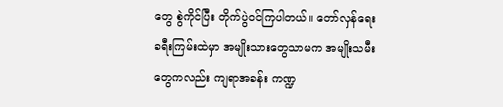တွေ စွဲကိုင်ပြီး တိုက်ပွဲဝင်ကြပါတယ်။ တော်လှန်ရေး ခရီးကြမ်းထဲမှာ အမျိုးသားတွေသာမက အမျိုးသမီးတွေကလည်း ကျရာအခန်း ကဏ္ဍ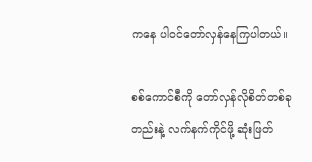ကနေ ပါဝင်တော်လှန်နေကြပါတယ်။

စစ်ကောင်စီကို တော်လှန်လိုစိတ်တစ်ခုတည်းနဲ့ လက်နက်ကိုင်ဖို့ ဆုံးဖြတ်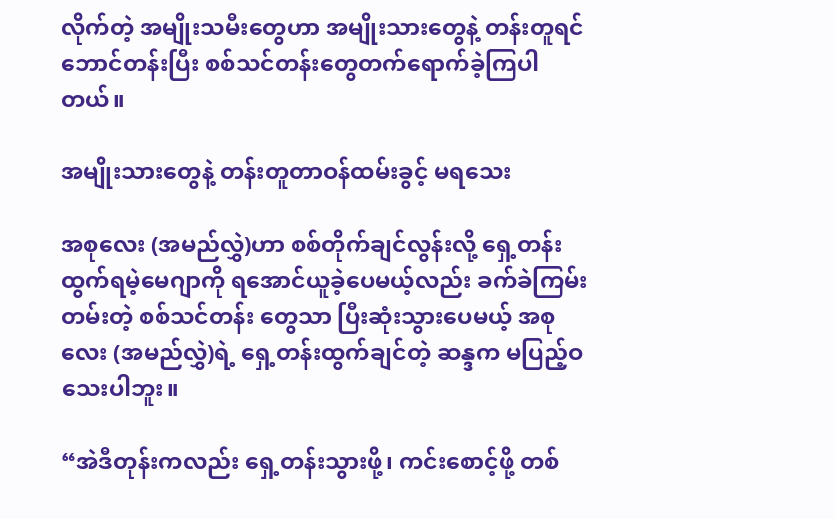လိုက်တဲ့ အမျိုးသမီးတွေဟာ အမျိုးသားတွေနဲ့ တန်းတူရင် ဘောင်တန်းပြီး စစ်သင်တန်းတွေတက်ရောက်ခဲ့ကြပါတယ်။

အမျိုးသားတွေနဲ့ တန်းတူတာဝန်ထမ်းခွင့် မရသေး

အစုလေး (အမည်လွှဲ)ဟာ စစ်တိုက်ချင်လွန်းလို့ ရှေ့တန်းထွက်ရမဲ့မေဂျာကို ရအောင်ယူခဲ့ပေမယ့်လည်း ခက်ခဲကြမ်းတမ်းတဲ့ စစ်သင်တန်း တွေသာ ပြီးဆုံးသွားပေမယ့် အစုလေး (အမည်လွှဲ)ရဲ့ ရှေ့တန်းထွက်ချင်တဲ့ ဆန္ဒက မပြည့်ဝသေးပါဘူး။

“အဲဒီတုန်းကလည်း ရှေ့တန်းသွားဖို့၊ ကင်းစောင့်ဖို့ တစ်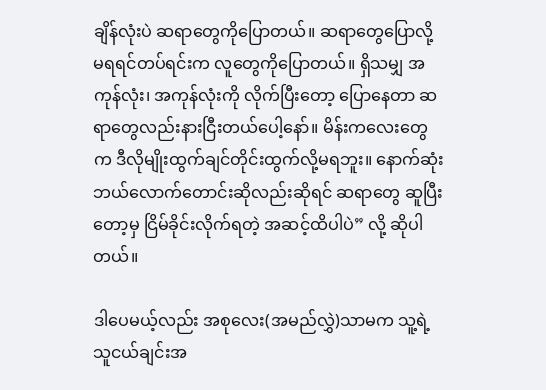ချိန်လုံးပဲ ဆရာတွေကိုပြောတယ်။ ဆရာတွေပြောလို့ မရရင်တပ်ရင်းက လူတွေကိုပြောတယ်။ ရှိသမျှ အကုန်လုံး၊ အကုန်လုံးကို လိုက်ပြီးတော့ ပြောနေတာ ဆရာတွေလည်းနားငြီးတယ်ပေါ့နော်။ မိန်းကလေးတွေက ဒီလိုမျိုးထွက်ချင်တိုင်းထွက်လို့မရဘူး။ နောက်ဆုံးဘယ်လောက်တောင်းဆိုလည်းဆိုရင် ဆရာတွေ ဆူပြီး တော့မှ ငြိမ်ခိုင်းလိုက်ရတဲ့ အဆင့်ထိပါပဲ” လို့ ဆိုပါတယ်။

ဒါပေမယ့်လည်း အစုလေး(အမည်လွှဲ)သာမက သူ့ရဲ့ သူငယ်ချင်းအ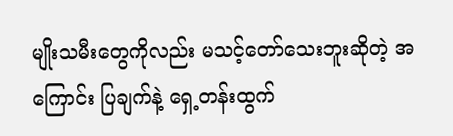မျိုးသမီးတွေကိုလည်း မသင့်တော်သေးဘူးဆိုတဲ့ အကြောင်း ပြချက်နဲ့ ရှေ့တန်းထွက်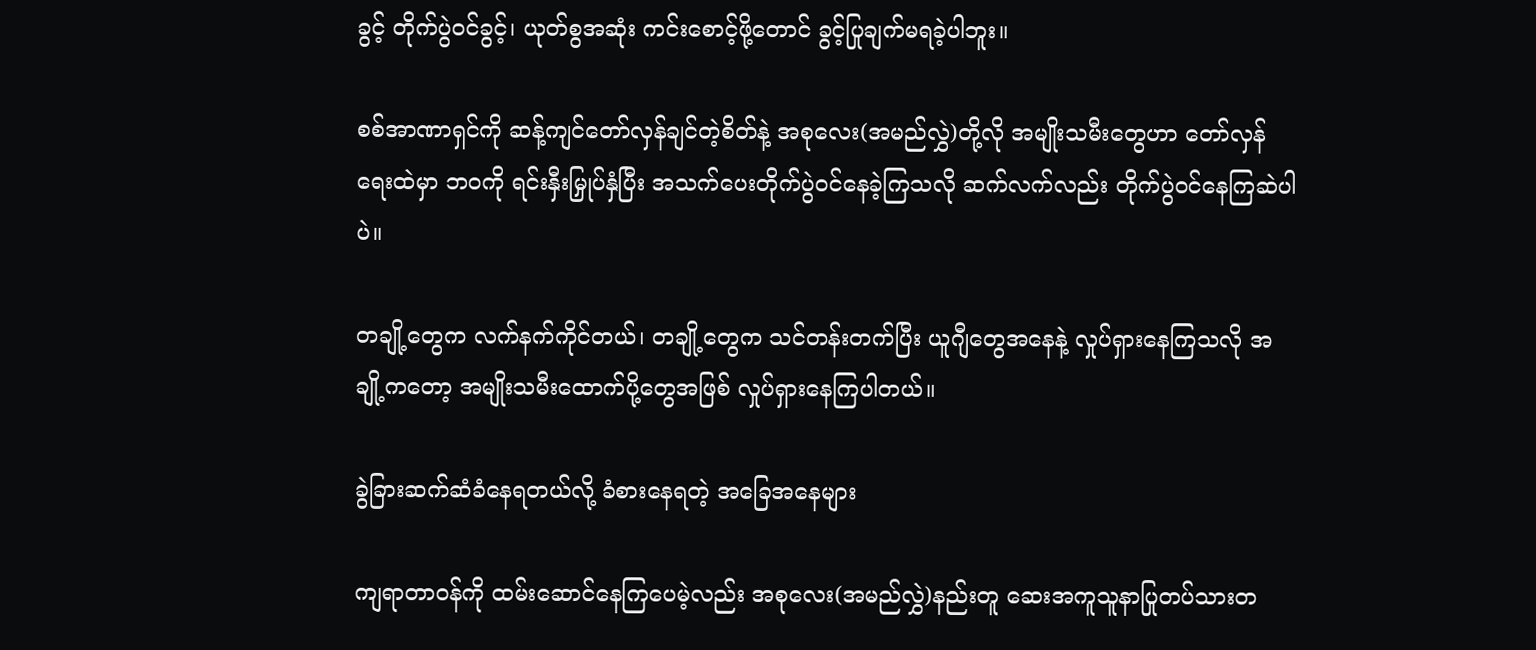ခွင့် တိုက်ပွဲဝင်ခွင့်၊ ယုတ်စွအဆုံး ကင်းစောင့်ဖို့တောင် ခွင့်ပြုချက်မရခဲ့ပါဘူး။

စစ်အာဏာရှင်ကို ဆန့်ကျင်တော်လှန်ချင်တဲ့စိတ်နဲ့ အစုလေး(အမည်လွှဲ)တို့လို အမျိုးသမီးတွေဟာ တော်လှန်ရေးထဲမှာ ဘဝကို ရင်းနှီးမြှုပ်နှံပြီး အသက်ပေးတိုက်ပွဲဝင်နေခဲ့ကြသလို ဆက်လက်လည်း တိုက်ပွဲဝင်နေကြဆဲပါပဲ။

တချို့တွေက လက်နက်ကိုင်တယ်၊ တချို့တွေက သင်တန်းတက်ပြီး ယူဂျီတွေအနေနဲ့ လှုပ်ရှားနေကြသလို အချို့ကတော့ အမျိုးသမီးထောက်ပို့တွေအဖြစ် လှုပ်ရှားနေကြပါတယ်။

ခွဲခြားဆက်ဆံခံနေရတယ်လို့ ခံစားနေရတဲ့ အခြေအနေများ

ကျရာတာဝန်ကို ထမ်းဆောင်နေကြပေမဲ့လည်း အစုလေး(အမည်လွှဲ)နည်းတူ ဆေးအကူသူနာပြုတပ်သားတ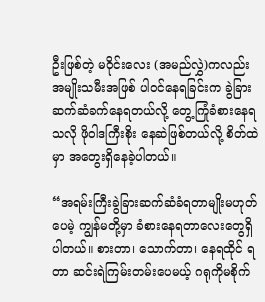ဦးဖြစ်တဲ့ မဝိုင်းလေး (အမည်လွှဲ)ကလည်း အမျိုးသမီးအဖြစ် ပါဝင်နေရခြင်းက ခွဲခြားဆက်ဆံခက်နေရတယ်လို့ တွေ့ကြုံခံစားနေရသလို ဖိုဝါဒကြီးစိုး နေဆဲဖြစ်တယ်လို့ စိတ်ထဲမှာ အတွေးရှိနေခဲ့ပါတယ်။

“အရမ်းကြီးခွဲခြားဆက်ဆံခံရတာမျိုးမဟုတ်ပေမဲ့ ကျွန်မတို့မှာ ခံစားနေရတာလေးတွေရှိပါတယ်။ စားတာ၊ သောက်တာ၊ နေရထိုင် ရတာ ဆင်းရဲကြမ်းတမ်းပေမယ့် ဂရုကိုမစိုက်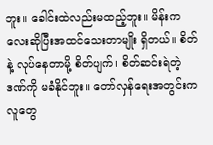ဘူး။ ခေါင်းထဲလည်းမထည့်ဘူး။ မိန်းကလေးဆိုပြီးအထင်သေးတာမျိုး ရှိတယ်။ စိတ်နဲ့ လုပ်နေတာမို့ စိတ်ပျက်၊ စိတ်ဆင်းရဲတဲ့ဒဏ်ကို မခံနိုင်ဘူး။ တော်လှန်ရေးအတွင်းက လူတွေ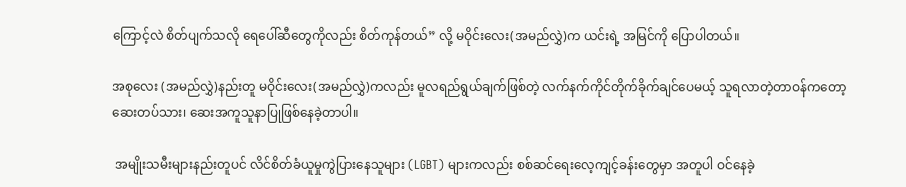ကြောင့်လဲ စိတ်ပျက်သလို ရေပေါ်ဆီတွေကိုလည်း စိတ်ကုန်တယ်” လို့ မဝိုင်းလေး(အမည်လွှဲ)က ယင်းရဲ့ အမြင်ကို ပြောပါတယ်။

အစုလေး (အမည်လွှဲ)နည်းတူ မဝိုင်းလေး(အမည်လွှဲ)ကလည်း မူလရည်ရွယ်ချက်ဖြစ်တဲ့ လက်နက်ကိုင်တိုက်ခိုက်ချင်ပေမယ့် သူရလာတဲ့တာဝန်ကတော့ ဆေးတပ်သား၊ ဆေးအကူသူနာပြုဖြစ်နေခဲ့တာပါ။

 အမျိုးသမီးများနည်းတူပင် လိင်စိတ်ခံယူမှုကွဲပြားနေသူများ (LGBT) များကလည်း စစ်ဆင်ရေးလေ့ကျင့်ခန်းတွေမှာ အတူပါ ဝင်နေခဲ့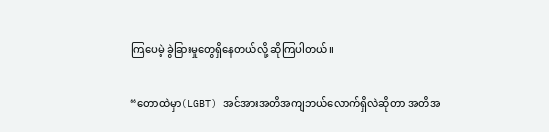ကြပေမဲ့ ခွဲခြားမှုတွေရှိနေတယ်လို့ ဆိုကြပါတယ်။

“တောထဲမှာ(LGBT) အင်အားအတိအကျဘယ်လောက်ရှိလဲဆိုတာ အတိအ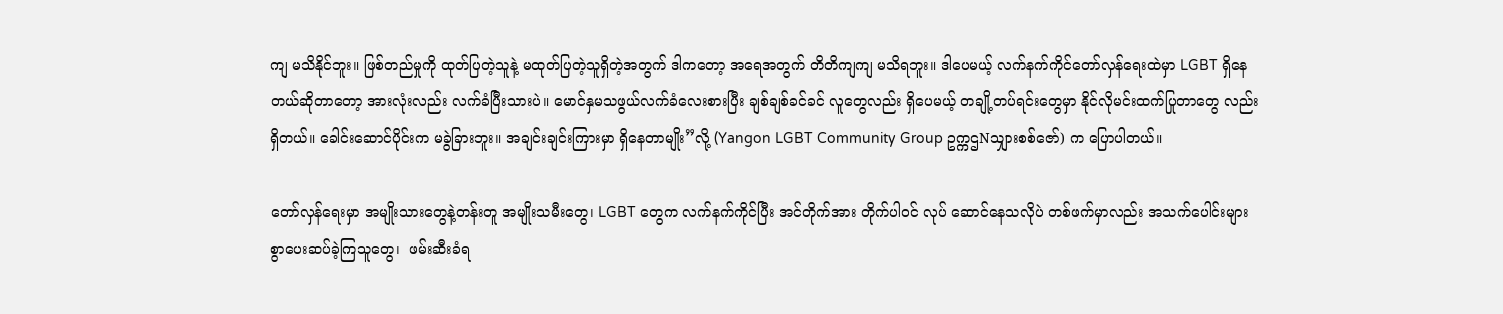ကျ မသိနိုင်ဘူး။ ဖြစ်တည်မှုကို ထုတ်ပြတဲ့သူနဲ့ မထုတ်ပြတဲ့သူရှိတဲ့အတွက် ဒါကတော့ အရေအတွက် တိတိကျကျ မသိရဘူး။ ဒါပေမယ့် လက်နက်ကိုင်တော်လှန်ရေးထဲမှာ LGBT ရှိနေတယ်ဆိုတာတော့ အားလုံးလည်း လက်ခံပြီးသားပဲ။ မောင်နှမသဖွယ်လက်ခံလေးစားပြီး ချစ်ချစ်ခင်ခင် လူတွေလည်း ရှိပေမယ့် တချို့တပ်ရင်းတွေမှာ နိုင်လိုမင်းထက်ပြုတာတွေ လည်းရှိတယ်။ ခေါင်းဆောင်ပိုင်းက မခွဲခြားဘူး။ အချင်းချင်းကြားမှာ ရှိနေတာမျိုး”လို့ (Yangon LGBT Community Group ဥက္ကဌNသျှားစစ်ဇော်) က ပြောပါတယ်။

တော်လှန်ရေးမှာ အမျိုးသားတွေနဲ့တန်းတူ အမျိုးသမီးတွေ၊ LGBT တွေက လက်နက်ကိုင်ပြီး အင်တိုက်အား တိုက်ပါဝင် လုပ် ဆောင်နေသလိုပဲ တစ်ဖက်မှာလည်း အသက်ပေါင်းများစွာပေးဆပ်ခဲ့ကြသူတွေ၊  ဖမ်းဆီးခံရ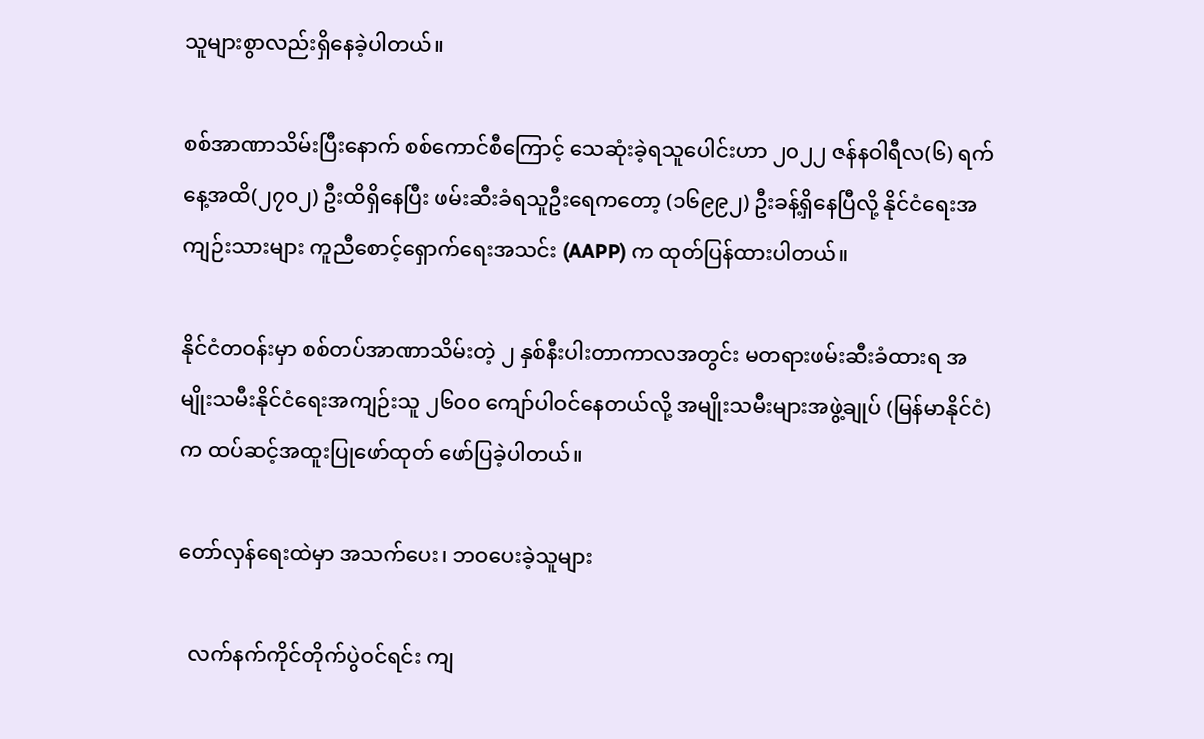သူများစွာလည်းရှိနေခဲ့ပါတယ်။

စစ်အာဏာသိမ်းပြီးနောက် စစ်ကောင်စီကြောင့် သေဆုံးခဲ့ရသူပေါင်းဟာ ၂၀၂၂ ဇန်နဝါရီလ(၆) ရက်နေ့အထိ(၂၇၀၂) ဦးထိရှိနေပြီး ဖမ်းဆီးခံရသူဦးရေကတော့ (၁၆၉၉၂) ဦးခန့်ရှိနေပြီလို့ နိုင်ငံရေးအကျဉ်းသားများ ကူညီစောင့်ရှောက်ရေးအသင်း (AAPP) က ထုတ်ပြန်ထားပါတယ်။

နိုင်ငံတဝန်းမှာ စစ်တပ်အာဏာသိမ်းတဲ့ ၂ နှစ်နီးပါးတာကာလအတွင်း မတရားဖမ်းဆီးခံထားရ အမျိုးသမီးနိုင်ငံရေးအကျဉ်းသူ ၂၆၀၀ ကျော်ပါဝင်နေတယ်လို့ အမျိုးသမီးများအဖွဲ့ချုပ် (မြန်မာနိုင်ငံ)က ထပ်ဆင့်အထူးပြုဖော်ထုတ် ဖော်ပြခဲ့ပါတယ်။

တော်လှန်ရေးထဲမှာ အသက်ပေး၊ ဘဝပေးခဲ့သူများ

  လက်နက်ကိုင်တိုက်ပွဲဝင်ရင်း ကျ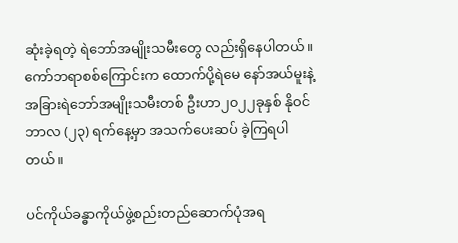ဆုံးခဲ့ရတဲ့ ရဲဘော်အမျိုးသမီးတွေ လည်းရှိနေပါတယ်။ ကော်ဘရာစစ်ကြောင်းက ထောက်ပို့ရဲမေ နော်အယ်မူးနဲ့ အခြားရဲဘော်အမျိုးသမီးတစ် ဦးဟာ၂၀၂၂ခုနှစ် နိုဝင်ဘာလ (၂၃) ရက်နေ့မှာ အသက်ပေးဆပ် ခဲ့ကြရပါတယ်။

ပင်ကိုယ်ခန္ဓာကိုယ်ဖွဲ့စည်းတည်ဆောက်ပုံအရ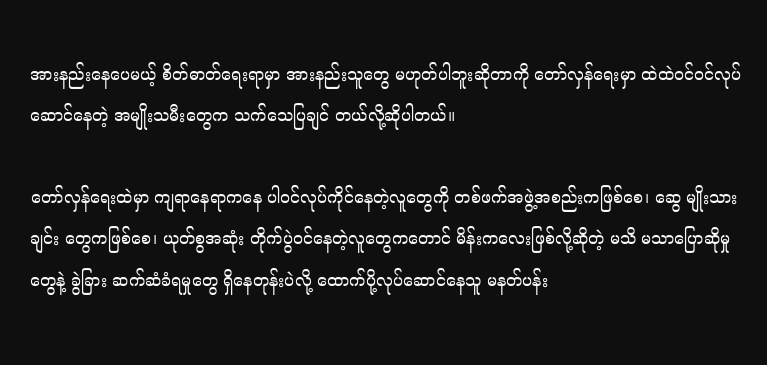အားနည်းနေပေမယ့် စိတ်ဓာတ်ရေးရာမှာ အားနည်းသူတွေ မဟုတ်ပါဘူးဆိုတာကို တော်လှန်ရေးမှာ ထဲထဲဝင်ဝင်လုပ်ဆောင်နေတဲ့ အမျိုးသမီးတွေက သက်သေပြချင် တယ်လို့ဆိုပါတယ်။

တော်လှန်ရေးထဲမှာ ကျရာနေရာကနေ ပါဝင်လုပ်ကိုင်နေတဲ့လူတွေကို တစ်ဖက်အဖွဲ့အစည်းကဖြစ်စေ၊ ဆွေ မျိုးသားချင်း တွေကဖြစ်စေ၊ ယုတ်စွအဆုံး တိုက်ပွဲဝင်နေတဲ့လူတွေကတောင် မိန်းကလေးဖြစ်လို့ဆိုတဲ့ မသိ မသာပြောဆိုမှုတွေနဲ့ ခွဲခြား ဆက်ဆံခံရမှုတွေ ရှိနေတုန်းပဲလို့ ထောက်ပို့လုပ်ဆောင်နေသူ မနတ်ပန်း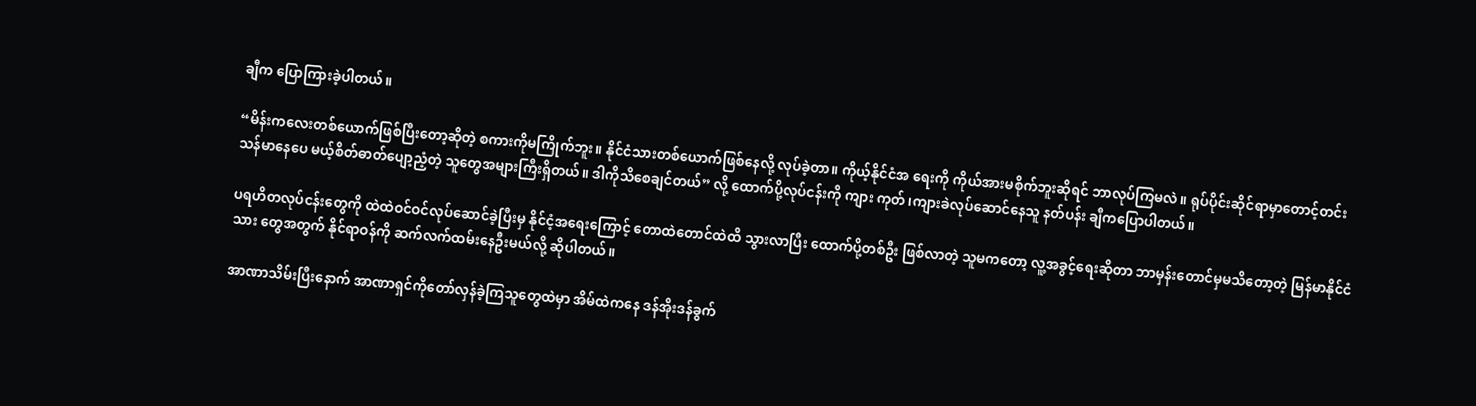ချီက ပြောကြားခဲ့ပါတယ်။

“မိန်းကလေးတစ်ယောက်ဖြစ်ပြီးတော့ဆိုတဲ့ စကားကိုမကြိုက်ဘူး။ နိုင်ငံသားတစ်ယောက်ဖြစ်နေလို့ လုပ်ခဲ့တာ။ ကိုယ့်နိုင်ငံအ ရေးကို ကိုယ်အားမစိုက်ဘူးဆိုရင် ဘာလုပ်ကြမလဲ။ ရုပ်ပိုင်းဆိုင်ရာမှာတောင့်တင်းသန်မာနေပေ မယ့်စိတ်ဓာတ်ပျော့ညံ့တဲ့ သူတွေအများကြီးရှိတယ်။ ဒါကိုသိစေချင်တယ်” လို့ ထောက်ပို့လုပ်ငန်းကို ကျား ကုတ်၊ကျားခဲလုပ်ဆောင်နေသူ နတ်ပန်း ချီကပြောပါတယ်။

ပရဟိတလုပ်ငန်းတွေကို ထဲထဲဝင်ဝင်လုပ်ဆောင်ခဲ့ပြီးမှ နိုင်ငံ့အရေးကြောင့် တောထဲတောင်ထဲထိ သွားလာပြီး ထောက်ပို့တစ်ဦး ဖြစ်လာတဲ့ သူမကတော့ လူ့အခွင့်ရေးဆိုတာ ဘာမှန်းတောင်မှမသိတော့တဲ့ မြန်မာနိုင်ငံသား တွေအတွက် နိုင်ရာဝန်ကို ဆက်လက်ထမ်းနေဦးမယ်လို့ ဆိုပါတယ်။

အာဏာသိမ်းပြီးနောက် အာဏာရှင်ကိုတော်လှန်ခဲ့ကြသူတွေထဲမှာ အိမ်ထဲကနေ ဒန်အိုးဒန်ခွက်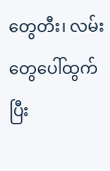တွေတီး၊ လမ်းတွေပေါ်ထွက်ပြီး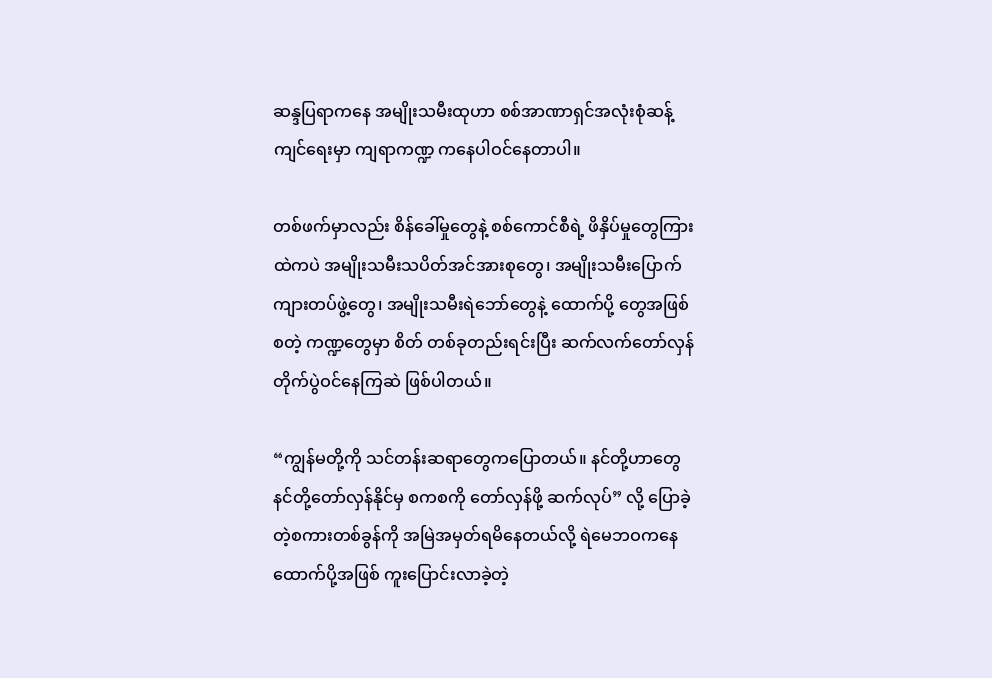ဆန္ဒပြရာကနေ အမျိုးသမီးထုဟာ စစ်အာဏာရှင်အလုံးစုံဆန့်ကျင်ရေးမှာ ကျရာကဏ္ဍ ကနေပါဝင်နေတာပါ။

တစ်ဖက်မှာလည်း စိန်ခေါ်မှုတွေနဲ့ စစ်ကောင်စီရဲ့ ဖိနှိပ်မှုတွေကြားထဲကပဲ အမျိုးသမီးသပိတ်အင်အားစုတွေ၊ အမျိုးသမီးပြောက် ကျားတပ်ဖွဲ့တွေ၊ အမျိုးသမီးရဲဘော်တွေနဲ့ ထောက်ပို့ တွေအဖြစ်စတဲ့ ကဏ္ဍတွေမှာ စိတ် တစ်ခုတည်းရင်းပြီး ဆက်လက်တော်လှန် တိုက်ပွဲဝင်နေကြဆဲ ဖြစ်ပါတယ်။

“ကျွန်မတို့ကို သင်တန်းဆရာတွေကပြောတယ်။ နင်တို့ဟာတွေ နင်တို့တော်လှန်နိုင်မှ စကစကို တော်လှန်ဖို့ ဆက်လုပ်” လို့ ပြောခဲ့တဲ့စကားတစ်ခွန်ကို အမြဲအမှတ်ရမိနေတယ်လို့ ရဲမေဘဝကနေ ထောက်ပို့အဖြစ် ကူးပြောင်းလာခဲ့တဲ့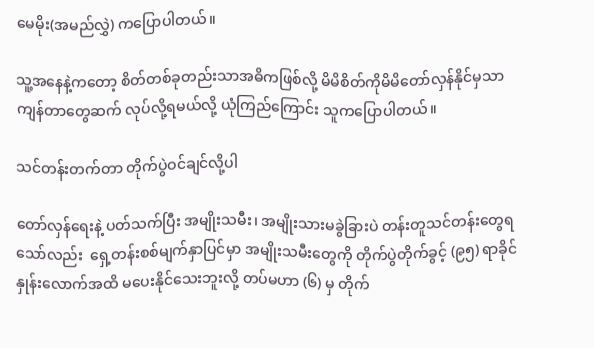မေမိုး(အမည်လွှဲ) ကပြောပါတယ်။

သူ့အနေနဲ့ကတော့ စိတ်တစ်ခုတည်းသာအဓိကဖြစ်လို့ မိမိစိတ်ကိုမိမိတော်လှန်နိုင်မှသာ ကျန်တာတွေဆက် လုပ်လို့ရမယ်လို့ ယုံကြည်ကြောင်း သူကပြောပါတယ်။

သင်တန်းတက်တာ တိုက်ပွဲဝင်ချင်လို့ပါ

တော်လှန်ရေးနဲ့ ပတ်သက်ပြီး အမျိုးသမီး၊ အမျိုးသားမခွဲခြားပဲ တန်းတူသင်တန်းတွေရသော်လည်း  ရှေ့တန်းစစ်မျက်နှာပြင်မှာ အမျိုးသမီးတွေကို တိုက်ပွဲတိုက်ခွင့် (၉၅) ရာခိုင်နှုန်းလောက်အထိ မပေးနိုင်သေးဘူးလို့ တပ်မဟာ (၆) မှ တိုက်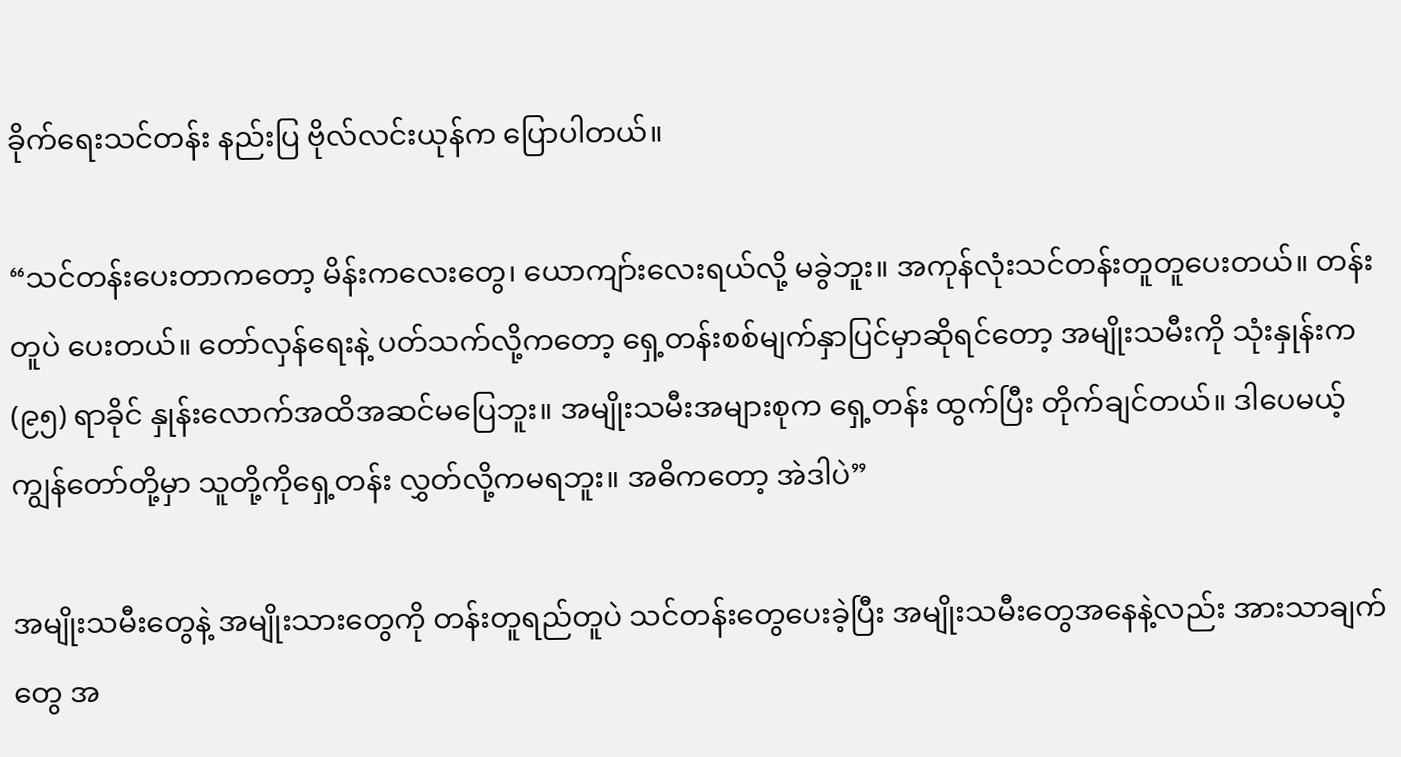ခိုက်ရေးသင်တန်း နည်းပြ ဗိုလ်လင်းယုန်က ပြောပါတယ်။

“သင်တန်းပေးတာကတော့ မိန်းကလေးတွေ၊ ယောကျာ်းလေးရယ်လို့ မခွဲဘူး။ အကုန်လုံးသင်တန်းတူတူပေးတယ်။ တန်းတူပဲ ပေးတယ်။ တော်လှန်ရေးနဲ့ ပတ်သက်လို့ကတော့ ရှေ့တန်းစစ်မျက်နှာပြင်မှာဆိုရင်တော့ အမျိုးသမီးကို သုံးနှုန်းက (၉၅) ရာခိုင် နှုန်းလောက်အထိအဆင်မပြေဘူး။ အမျိုးသမီးအများစုက ရှေ့တန်း ထွက်ပြီး တိုက်ချင်တယ်။ ဒါပေမယ့် ကျွန်တော်တို့မှာ သူတို့ကိုရှေ့တန်း လွှတ်လို့ကမရဘူး။ အဓိကတော့ အဲဒါပဲ”

အမျိုးသမီးတွေနဲ့ အမျိုးသားတွေကို တန်းတူရည်တူပဲ သင်တန်းတွေပေးခဲ့ပြီး အမျိုးသမီးတွေအနေနဲ့လည်း အားသာချက်တွေ အ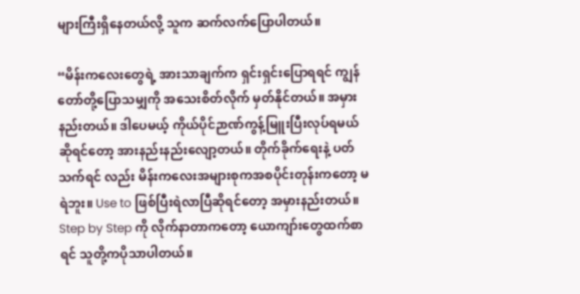များကြီးရှိနေတယ်လို့ သူက ဆက်လက်ပြောပါတယ်။

“မိန်းကလေးတွေရဲ့ အားသာချက်က ရှင်းရှင်းပြောရရင် ကျွန်တော်တို့ပြောသမျှကို အသေးစိတ်လိုက် မှတ်နိုင်တယ်။ အမှား နည်းတယ်။ ဒါပေမယ့် ကိုယ်ပိုင်ဉာဏ်ကွန့်မြူးပြီးလုပ်ရမယ်ဆိုရင်တော့ အားနည်းနည်းလျော့တယ်။ တိုက်ခိုက်ရေးနဲ့ ပတ်သက်ရင် လည်း မိန်းကလေးအများစုကအစပိုင်းတုန်းကတော့ မရဲဘူး။ Use to ဖြစ်ပြီးရဲလာပြီဆိုရင်တော့ အမှားနည်းတယ်။ Step by Step ကို လိုက်နာတာကတော့ ယောကျာ်းတွေထက်စာရင် သူတို့ကပိုသာပါတယ်။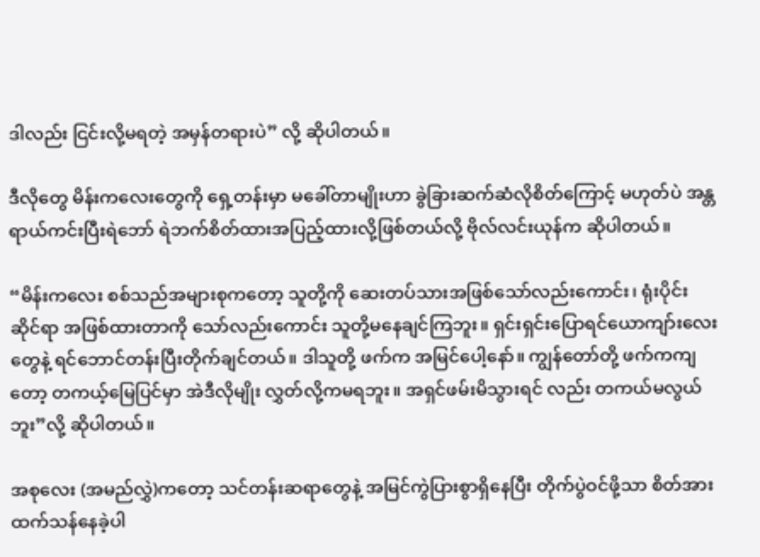ဒါလည်း ငြင်းလို့မရတဲ့ အမှန်တရားပဲ” လို့ ဆိုပါတယ်။

ဒီလိုတွေ မိန်းကလေးတွေကို ရှေ့တန်းမှာ မခေါ်တာမျိုးဟာ ခွဲခြားဆက်ဆံလိုစိတ်ကြောင့် မဟုတ်ပဲ အန္တရာယ်ကင်းပြီးရဲဘော် ရဲဘက်စိတ်ထားအပြည့်ထားလို့ဖြစ်တယ်လို့ ဗိုလ်လင်းယုန်က ဆိုပါတယ်။

“မိန်းကလေး စစ်သည်အများစုကတော့ သူတို့ကို ဆေးတပ်သားအဖြစ်သော်လည်းကောင်း၊ ရုံးပိုင်းဆိုင်ရာ အဖြစ်ထားတာကို သော်လည်းကောင်း သူတို့မနေချင်ကြဘူး။ ရှင်းရှင်းပြောရင်ယောကျာ်းလေးတွေနဲ့ ရင်ဘောင်တန်းပြီးတိုက်ချင်တယ်။ ဒါသူတို့ ဖက်က အမြင်ပေါ့နော်။ ကျွန်တော်တို့ ဖက်ကကျတော့ တကယ့်မြေပြင်မှာ အဲဒီလိုမျိုး လွှတ်လို့ကမရဘူး။ အရှင်ဖမ်းမိသွားရင် လည်း တကယ်မလွယ်ဘူး”လို့ ဆိုပါတယ်။

အစုလေး (အမည်လွှဲ)ကတော့ သင်တန်းဆရာတွေနဲ့ အမြင်ကွဲပြားစွာရှိနေပြီး တိုက်ပွဲဝင်ဖို့သာ စိတ်အားထက်သန်နေခဲ့ပါ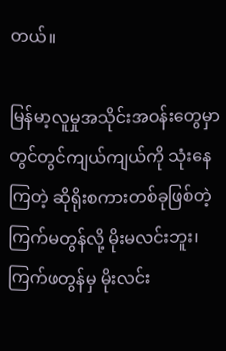တယ်။

မြန်မာ့လူမှုအသိုင်းအဝန်းတွေမှာ တွင်တွင်ကျယ်ကျယ်ကို သုံးနေကြတဲ့ ဆိုရိုးစကားတစ်ခုဖြစ်တဲ့ ကြက်မတွန်လို့ မိုးမလင်းဘူး၊ ကြက်ဖတွန်မှ မိုးလင်း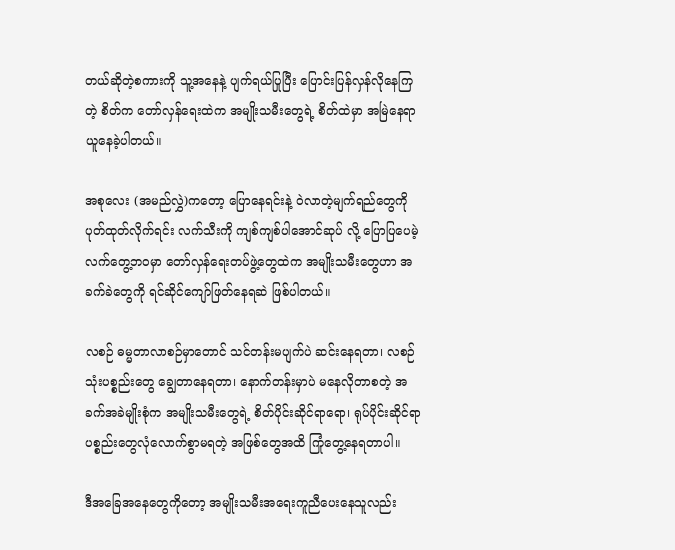တယ်ဆိုတဲ့စကားကို သူ့အနေနဲ့ ပျက်ရယ်ပြုပြီး ပြောင်းပြန်လှန်လိုနေကြတဲ့ စိတ်က တော်လှန်ရေးထဲက အမျိုးသမီးတွေရဲ့ စိတ်ထဲမှာ အမြဲနေရာယူနေခဲ့ပါတယ်။

အစုလေး (အမည်လွှဲ)ကတော့ ပြောနေရင်းနဲ့ ဝဲလာတဲ့မျက်ရည်တွေကို ပုတ်ထုတ်လိုက်ရင်း လက်သီးကို ကျစ်ကျစ်ပါအောင်ဆုပ် လို့ ပြောပြပေမဲ့ လက်တွေ့ဘဝမှာ တော်လှန်ရေးတပ်ဖွဲ့တွေထဲက အမျိုးသမီးတွေဟာ အခက်ခဲတွေကို ရင်ဆိုင်ကျော်ဖြတ်နေရဆဲ ဖြစ်ပါတယ်။

လစဉ် ဓမ္မတာလာစဉ်မှာတောင် သင်တန်းမပျက်ပဲ ဆင်းနေရတာ၊ လစဉ်သုံးပစ္စည်းတွေ ချွေတာနေရတာ၊ နောက်တန်းမှာပဲ မနေလိုတာစတဲ့ အခက်အခဲမျိုးစုံက အမျိုးသမီးတွေရဲ့ စိတ်ပိုင်းဆိုင်ရာရော၊ ရုပ်ပိုင်းဆိုင်ရာပစ္စည်းတွေလုံလောက်စွာမရတဲ့ အဖြစ်တွေအထိ ကြုံတွေ့နေရတာပါ။

ဒီအခြေအနေတွေကိုတော့ အမျိုးသမီးအရေးကူညီပေးနေသူလည်း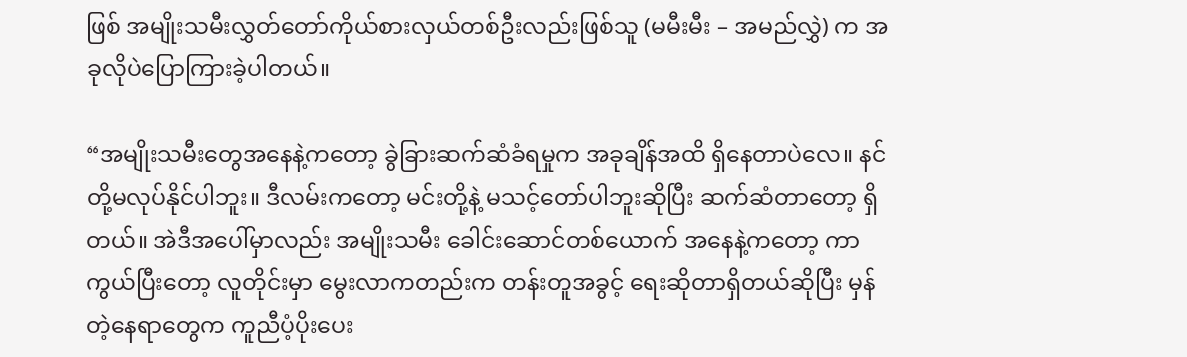ဖြစ် အမျိုးသမီးလွှတ်တော်ကိုယ်စားလှယ်တစ်ဦးလည်းဖြစ်သူ (မမီးမီး – အမည်လွှဲ) က အခုလိုပဲပြောကြားခဲ့ပါတယ်။

“အမျိုးသမီးတွေအနေနဲ့ကတော့ ခွဲခြားဆက်ဆံခံရမှုက အခုချိန်အထိ ရှိနေတာပဲလေ။ နင်တို့မလုပ်နိုင်ပါဘူး။ ဒီလမ်းကတော့ မင်းတို့နဲ့ မသင့်တော်ပါဘူးဆိုပြီး ဆက်ဆံတာတော့ ရှိတယ်။ အဲဒီအပေါ်မှာလည်း အမျိုးသမီး ခေါင်းဆောင်တစ်ယောက် အနေနဲ့ကတော့ ကာကွယ်ပြီးတော့ လူတိုင်းမှာ မွေးလာကတည်းက တန်းတူအခွင့် ရေးဆိုတာရှိတယ်ဆိုပြီး မှန်တဲ့နေရာတွေက ကူညီပံ့ပိုးပေး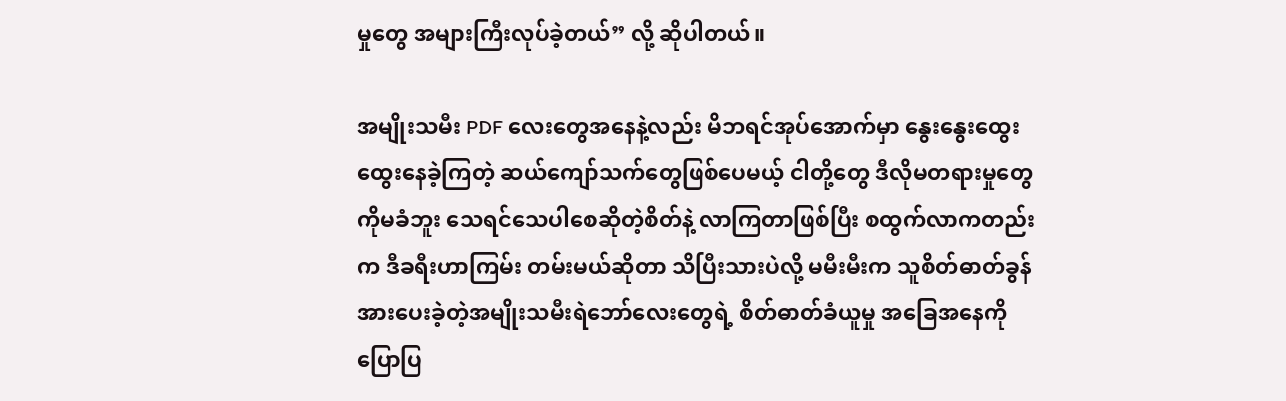မှုတွေ အများကြီးလုပ်ခဲ့တယ်” လို့ ဆိုပါတယ်။

အမျိုးသမီး PDF လေးတွေအနေနဲ့လည်း မိဘရင်အုပ်အောက်မှာ နွေးနွေးထွေးထွေးနေခဲ့ကြတဲ့ ဆယ်ကျော်သက်တွေဖြစ်ပေမယ့် ငါတို့တွေ ဒီလိုမတရားမှုတွေကိုမခံဘူး သေရင်သေပါစေဆိုတဲ့စိတ်နဲ့ လာကြတာဖြစ်ပြီး စထွက်လာကတည်းက ဒီခရီးဟာကြမ်း တမ်းမယ်ဆိုတာ သိပြီးသားပဲလို့ မမီးမီးက သူစိတ်ဓာတ်ခွန် အားပေးခဲ့တဲ့အမျိုးသမီးရဲဘော်လေးတွေရဲ့ စိတ်ဓာတ်ခံယူမှု အခြေအနေကို ပြောပြ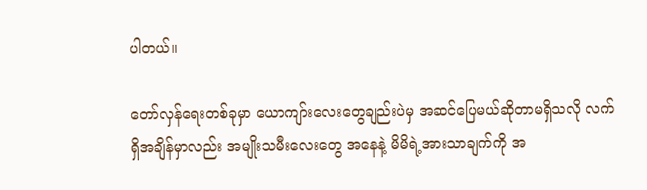ပါတယ်။

တော်လှန်ရေးတစ်ခုမှာ ယောကျာ်းလေးတွေချည်းပဲမှ အဆင်ပြေမယ်ဆိုတာမရှိသလို လက်ရှိအချိန်မှာလည်း အမျိုးသမီးလေးတွေ အနေနဲ့ မိမိရဲ့အားသာချက်ကို အ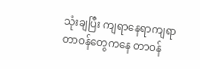သုံးချပြီး ကျရာနေရာကျရာတာဝန်တွေကနေ တာဝန်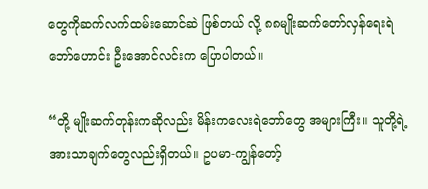တွေကိုဆက်လက်ထမ်းဆောင်ဆဲ ဖြစ်တယ် လို့ ၈၈မျိုးဆက်တော်လှန်ရေးရဲဘော်ဟောင်း ဦးအောင်လင်းက ပြောပါတယ်။

“တို့ မျိုးဆက်တုန်းကဆိုလည်း မိန်းကလေးရဲဘော်တွေ အများကြီး။ သူတို့ရဲ့ အားသာချက်တွေလည်းရှိတယ်။ ဥပမာ-ကျွန်တော့်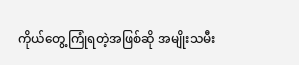ကိုယ်တွေ့ကြုံရတဲ့အဖြစ်ဆို အမျိုးသမီး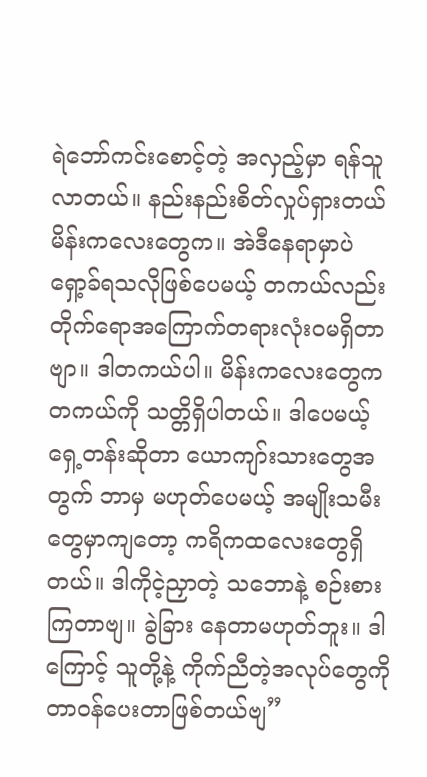ရဲဘော်ကင်းစောင့်တဲ့ အလှည့်မှာ ရန်သူလာတယ်။ နည်းနည်းစိတ်လှုပ်ရှားတယ် မိန်းကလေးတွေက။ အဲဒီနေရာမှာပဲ ရှော့ခ်ရသလိုဖြစ်ပေမယ့် တကယ်လည်း တိုက်ရောအကြောက်တရားလုံးဝမရှိတာဗျာ။ ဒါတကယ်ပါ။ မိန်းကလေးတွေက တကယ်ကို သတ္တိရှိပါတယ်။ ဒါပေမယ့်ရှေ့တန်းဆိုတာ ယောကျာ်းသားတွေအတွက် ဘာမှ မဟုတ်ပေမယ့် အမျိုးသမီးတွေမှာကျတော့ ကရိကထလေးတွေရှိတယ်။ ဒါကိုငဲ့ညှာတဲ့ သဘောနဲ့ စဉ်းစားကြတာဗျ။ ခွဲခြား နေတာမဟုတ်ဘူး။ ဒါကြောင့် သူတို့နဲ့ ကိုက်ညီတဲ့အလုပ်တွေကို တာဝန်ပေးတာဖြစ်တယ်ဗျ”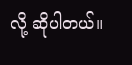လို့ ဆိုပါတယ်။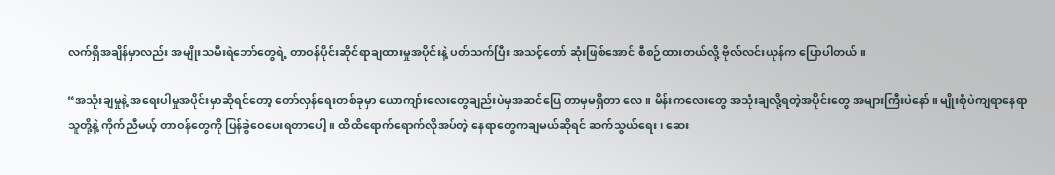လက်ရှိအချိန်မှာလည်း အမျိုးသမီးရဲဘော်တွေရဲ့ တာဝန်ပိုင်းဆိုင်ရာချထားမှုအပိုင်းနဲ့ ပတ်သက်ပြီး အသင့်တော် ဆုံးဖြစ်အောင် စီစဉ်ထားတယ်လို့ ဗိုလ်လင်းယုန်က ပြောပါတယ်။

“အသုံးချမှုနဲ့ အရေးပါမှုအပိုင်းမှာဆိုရင်တော့ တော်လှန်ရေးတစ်ခုမှာ ယောကျာ်းလေးတွေချည်းပဲမှအဆင်ပြေ တာမှမရှိတာ လေ။ မိန်းကလေးတွေ အသုံးချလို့ရတဲ့အပိုင်းတွေ အများကြီးပဲနော်။ မျိုးစုံပဲကျရာနေရာ သူတို့နဲ့ ကိုက်ညီမယ့် တာဝန်တွေကို ပြန်ခွဲဝေပေးရတာပေါ့။ ထိထိရောက်ရောက်လိုအပ်တဲ့ နေရာတွေကချမယ်ဆိုရင် ဆက်သွယ်ရေး၊ ဆေး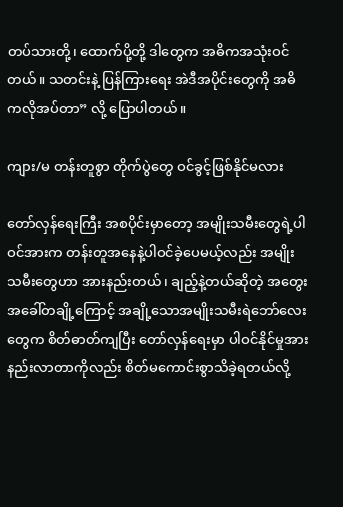တပ်သားတို့၊ ထောက်ပို့တို့ ဒါတွေက အဓိကအသုံးဝင်တယ်။ သတင်းနဲ့ ပြန်ကြားရေး အဲဒီအပိုင်းတွေကို အဓိကလိုအပ်တာ” လို့ ပြောပါတယ်။

ကျား/မ တန်းတူစွာ တိုက်ပွဲတွေ ဝင်ခွင့်ဖြစ်နိုင်မလား

တော်လှန်ရေးကြီး အစပိုင်းမှာတော့ အမျိုးသမီးတွေရဲ့ပါဝင်အားက တန်းတူအနေနဲ့ပါဝင်ခဲ့ပေမယ့်လည်း အမျိုးသမီးတွေဟာ အားနည်းတယ်၊ ချည့်နဲ့တယ်ဆိုတဲ့ အတွေးအခေါ်တချို့ကြောင့် အချို့သောအမျိုးသမီးရဲဘော်လေးတွေက စိတ်ဓာတ်ကျပြီး တော်လှန်ရေးမှာ ပါဝင်နိုင်မှုအားနည်းလာတာကိုလည်း စိတ်မကောင်းစွာသိခဲ့ရတယ်လို့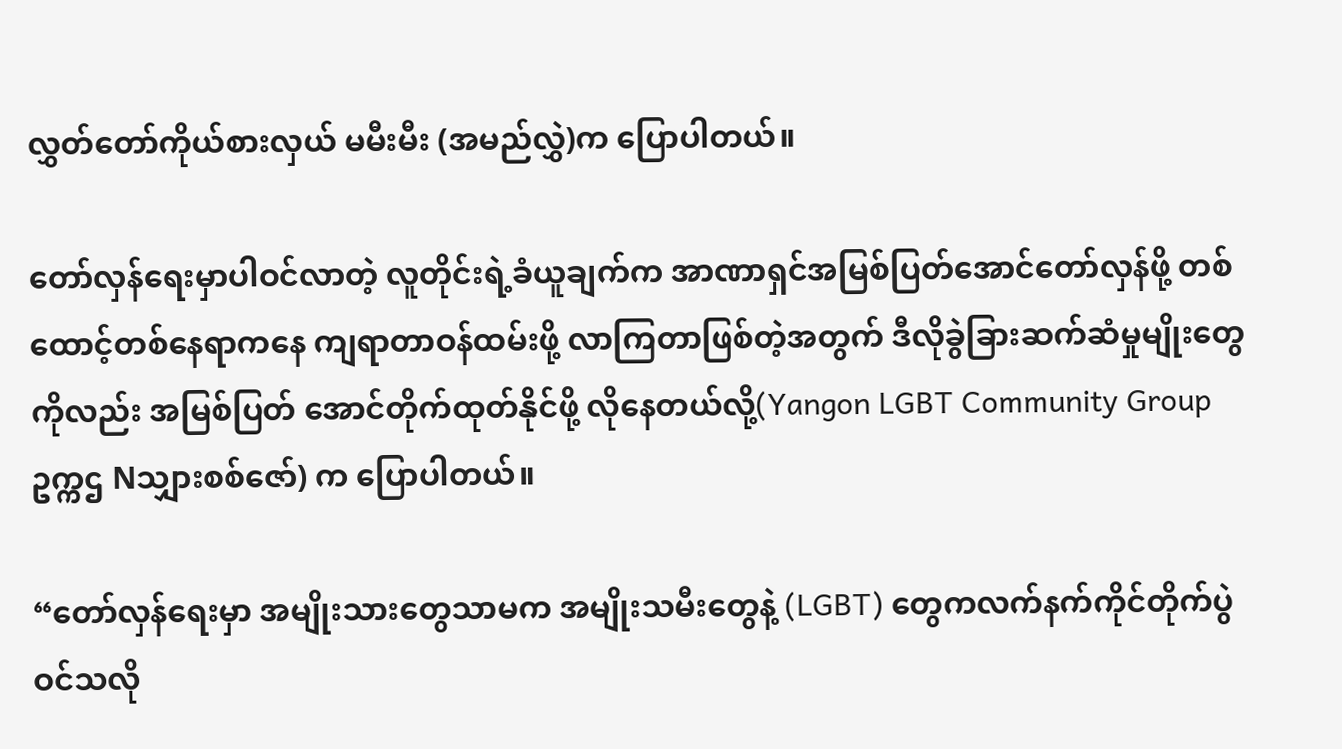လွှတ်တော်ကိုယ်စားလှယ် မမီးမီး (အမည်လွှဲ)က ပြောပါတယ်။

တော်လှန်ရေးမှာပါဝင်လာတဲ့ လူတိုင်းရဲ့ခံယူချက်က အာဏာရှင်အမြစ်ပြတ်အောင်တော်လှန်ဖို့ တစ်ထောင့်တစ်နေရာကနေ ကျရာတာဝန်ထမ်းဖို့ လာကြတာဖြစ်တဲ့အတွက် ဒီလိုခွဲခြားဆက်ဆံမှုမျိုးတွေကိုလည်း အမြစ်ပြတ် အောင်တိုက်ထုတ်နိုင်ဖို့ လိုနေတယ်လို့(Yangon LGBT Community Group ဥက္ကဌ Nသျှားစစ်ဇော်) က ပြောပါတယ်။

“တော်လှန်ရေးမှာ အမျိုးသားတွေသာမက အမျိုးသမီးတွေနဲ့ (LGBT) တွေကလက်နက်ကိုင်တိုက်ပွဲဝင်သလို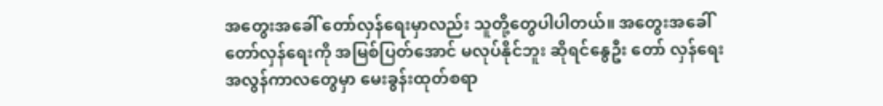အတွေးအခေါ် တော်လှန်ရေးမှာလည်း သူတို့တွေပါပါတယ်။ အတွေးအခေါ်တော်လှန်ရေးကို အမြစ်ပြတ်အောင် မလုပ်နိုင်ဘူး ဆိုရင်နွေဦး တော် လှန်ရေး အလွန်ကာလတွေမှာ မေးခွန်းထုတ်စရာ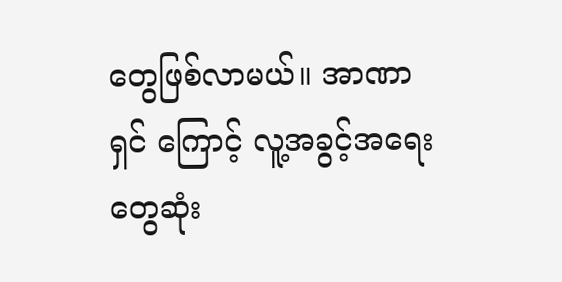တွေဖြစ်လာမယ်။ အာဏာရှင် ကြောင့် လူ့အခွင့်အရေးတွေဆုံး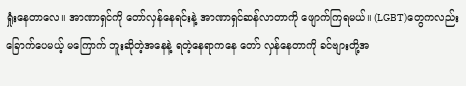ရှုံးနေတာလေ။ အာဏာရှင်ကို တော်လှန်နေရင်းနဲ့ အာဏာရှင်ဆန်လာတာကို ဖျောက်ကြရမယ်။ (LGBT)တွေကလည်း ခြောက်ပေမယ့် မကြောက် ဘူးဆိုတဲ့အနေနဲ့ ရတဲ့နေရာကနေ တော် လှန်နေတာကို ခင်ဗျားတို့အ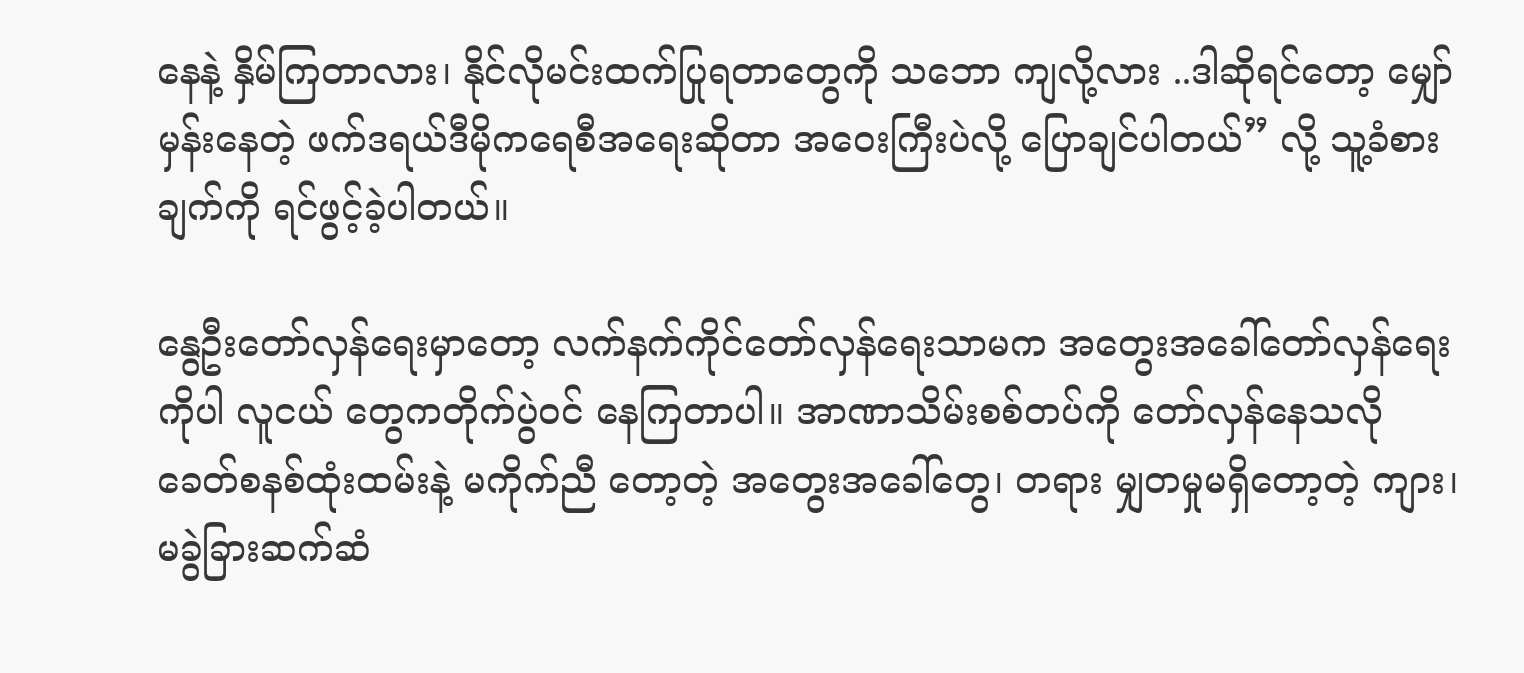နေနဲ့ နှိမ်ကြတာလား၊ နိုင်လိုမင်းထက်ပြုရတာတွေကို သဘော ကျလို့လား ..ဒါဆိုရင်တော့ မျှော်မှန်းနေတဲ့ ဖက်ဒရယ်ဒီမိုကရေစီအရေးဆိုတာ အဝေးကြီးပဲလို့ ပြောချင်ပါတယ်” လို့ သူ့ခံစား ချက်ကို ရင်ဖွင့်ခဲ့ပါတယ်။

နွေဦးတော်လှန်ရေးမှာတော့ လက်နက်ကိုင်တော်လှန်ရေးသာမက အတွေးအခေါ်တော်လှန်ရေးကိုပါ လူငယ် တွေကတိုက်ပွဲဝင် နေကြတာပါ။ အာဏာသိမ်းစစ်တပ်ကို တော်လှန်နေသလို ခေတ်စနစ်ထုံးထမ်းနဲ့ မကိုက်ညီ တော့တဲ့ အတွေးအခေါ်တွေ၊ တရား မျှတမှုမရှိတော့တဲ့ ကျား၊မခွဲခြားဆက်ဆံ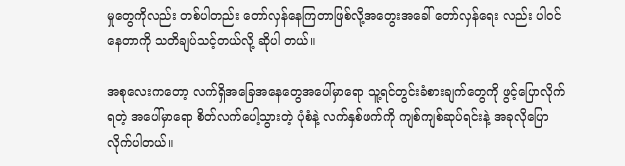မှုတွေကိုလည်း တစ်ပါတည်း တော်လှန်နေကြတာဖြစ်လို့အတွေးအခေါ် တော်လှန်ရေး လည်း ပါဝင်နေတာကို သတိချပ်သင့်တယ်လို့ ဆိုပါ တယ်။

အစုလေးကတော့ လက်ရှိအခြေအနေတွေအပေါ်မှာရော သူ့ရင်တွင်းခံစားချက်တွေကို ဖွင့်ပြောလိုက်ရတဲ့ အပေါ်မှာရော စိတ်လက်ပေါ့သွားတဲ့ ပုံစံနဲ့ လက်နှစ်ဖက်ကို ကျစ်ကျစ်ဆုပ်ရင်းနဲ့ အခုလိုပြောလိုက်ပါတယ်။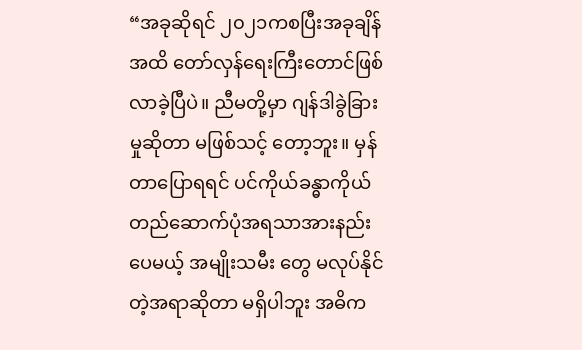“အခုဆိုရင် ၂၀၂၁ကစပြီးအခုချိန်အထိ တော်လှန်ရေးကြီးတောင်ဖြစ်လာခဲ့ပြီပဲ။ ညီမတို့မှာ ဂျန်ဒါခွဲခြားမှုဆိုတာ မဖြစ်သင့် တော့ဘူး။ မှန်တာပြောရရင် ပင်ကိုယ်ခန္ဓာကိုယ်တည်ဆောက်ပုံအရသာအားနည်းပေမယ့် အမျိုးသမီး တွေ မလုပ်နိုင်တဲ့အရာဆိုတာ မရှိပါဘူး အဓိက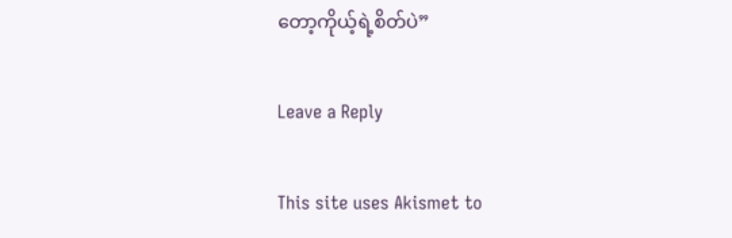တော့ကိုယ့်ရဲ့စိတ်ပဲ”

Leave a Reply

This site uses Akismet to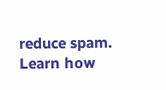reduce spam. Learn how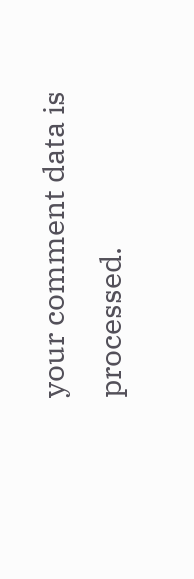your comment data is processed.